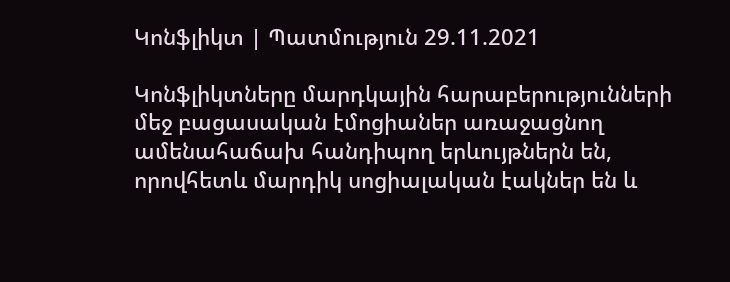Կոնֆլիկտ | Պատմություն 29.11.2021

Կոնֆլիկտները մարդկային հարաբերությունների մեջ բացասական էմոցիաներ առաջացնող ամենահաճախ հանդիպող երևույթներն են, որովհետև մարդիկ սոցիալական էակներ են և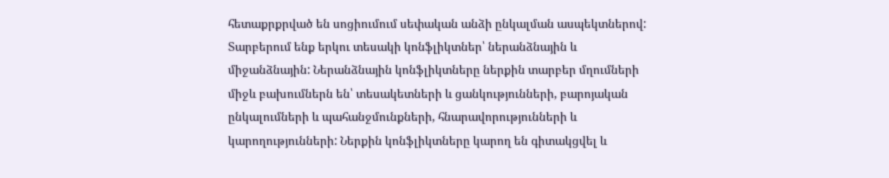հետաքրքրված են սոցիումում սեփական անձի ընկալման ասպեկտներով: Տարբերում ենք երկու տեսակի կոնֆլիկտներ՝ ներանձնային և միջանձնային: Ներանձնային կոնֆլիկտները ներքին տարբեր մղումների միջև բախումներն են՝ տեսակետների և ցանկությունների, բարոյական ընկալումների և պահանջմունքների, հնարավորությունների և կարողությունների: Ներքին կոնֆլիկտները կարող են գիտակցվել և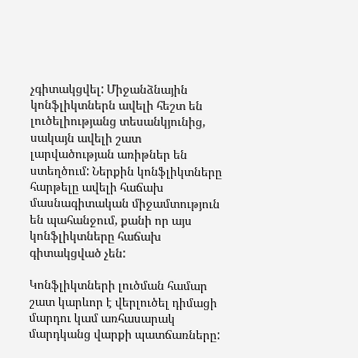չգիտակցվել: Միջանձնային կոնֆլիկտներն ավելի հեշտ են լուծելիությանց տեսանկյունից, սակայն ավելի շատ լարվածության առիթներ են ստեղծում: Ներքին կոնֆլիկտները հարթելը ավելի հաճախ մասնագիտական միջամտություն են պահանջում, քանի որ այս կոնֆլիկտները հաճախ գիտակցված չեն:

Կոնֆլիկտների լուծման համար շատ կարևոր է վերլուծել դիմացի մարդու կամ առհասարակ մարդկանց վարքի պատճառները: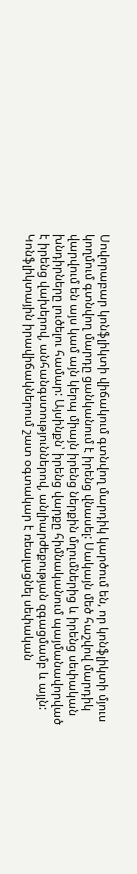Սովորաբար կոնֆլիկտի վիճակում գտնվող մարդիկ կարծում են, որ կոնֆլիկտի մյուս կողմում գտնվող մարդը ցանկանում է իրենց վնասել: Սակայն մեծ հաշվով մարդիկ վարվում են այս կամ այն կերպ միայն իրենց ներքին մղումներից և իրենց սեփական խնդիրները լուծելու համար: Այսինքն՝ իրենց վարքը հիմնականում պայմանավորված է իրենց վախերով, անհանգստություններով, անլիարժեքության զգացմամբ և այլն: Կոնֆլիկտային իրավիճակներում շատ օգտակար է ռեալացնել սեփական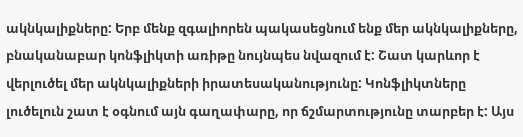ակնկալիքները: Երբ մենք զգալիորեն պակասեցնում ենք մեր ակնկալիքները, բնականաբար կոնֆլիկտի առիթը նույնպես նվազում է: Շատ կարևոր է վերլուծել մեր ակնկալիքների իրատեսականությունը: Կոնֆլիկտները լուծելուն շատ է օգնում այն գաղափարը, որ ճշմարտությունը տարբեր է: Այս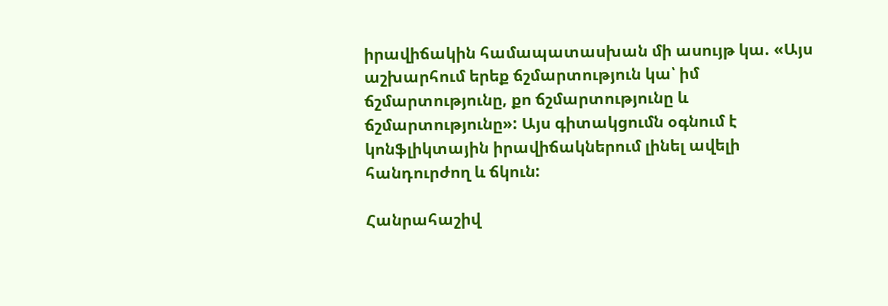իրավիճակին համապատասխան մի ասույթ կա. «Այս աշխարհում երեք ճշմարտություն կա՝ իմ ճշմարտությունը, քո ճշմարտությունը և ճշմարտությունը»: Այս գիտակցումն օգնում է կոնֆլիկտային իրավիճակներում լինել ավելի հանդուրժող և ճկուն:

Հանրահաշիվ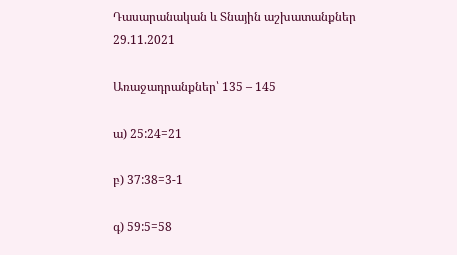Դասարանական և Տնային աշխատանքներ 29.11.2021

Առաջադրանքներ՝ 135 – 145

ա) 25:24=21

բ) 37:38=3-1

գ) 59:5=58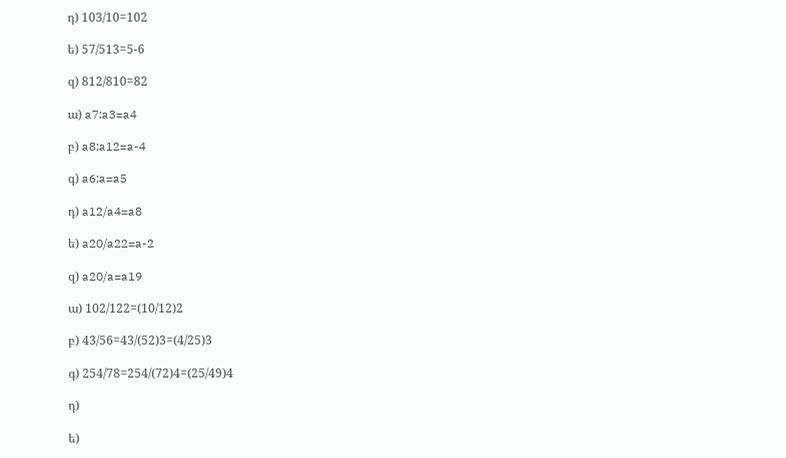դ) 103/10=102

ե) 57/513=5-6

զ) 812/810=82

ա) a7:a3=a4

բ) a8:a12=a-4

գ) a6:a=a5

դ) a12/a4=a8

ե) a20/a22=a-2

զ) a20/a=a19

ա) 102/122=(10/12)2

բ) 43/56=43/(52)3=(4/25)3

գ) 254/78=254/(72)4=(25/49)4

դ)

ե)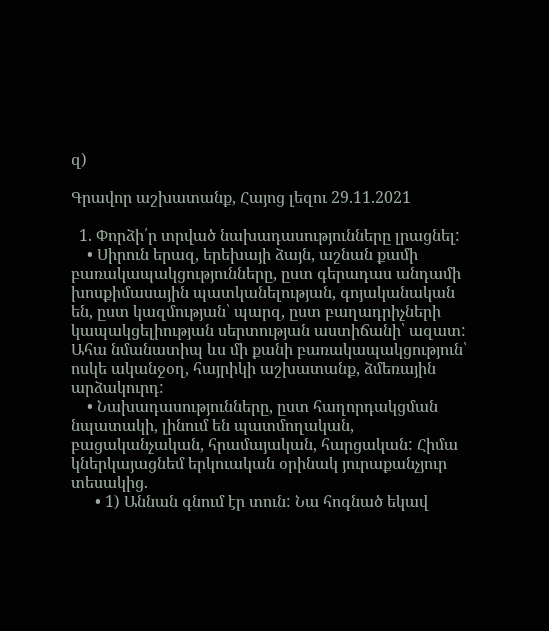զ)

Գրավոր աշխատանք, Հայոց լեզու 29.11.2021

  1. Փորձի՛ր տրված նախադասությունները լրացնել:
    • Սիրուն երազ, երեխայի ձայն, աշնան քամի բառակապակցությունները, ըստ գերադաս անդամի խոսքիմասային պատկանելության, գոյականական են, ըստ կազմության՝ պարզ, ըստ բաղադրիչների կապակցելիության սերտության աստիճանի՝ ազատ: Ահա նմանատիպ ևս մի քանի բառակապակցություն՝ ոսկե ականջօղ, հայրիկի աշխատանք, ձմեռային արձակուրդ:
    • Նախադասությունները, ըստ հաղորդակցման նպատակի, լինում են պատմողական, բացականչական, հրամայական, հարցական: Հիմա կներկայացնեմ երկուական օրինակ յուրաքանչյուր տեսակից.
      • 1) Աննան գնում էր տուն: Նա հոգնած եկավ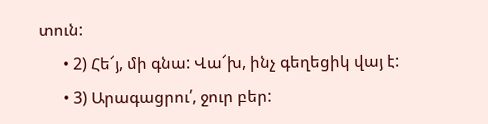տուն:
      • 2) Հե՜յ, մի գնա: Վա՜խ, ինչ գեղեցիկ վայ է:
      • 3) Արագացրու՛, ջուր բեր: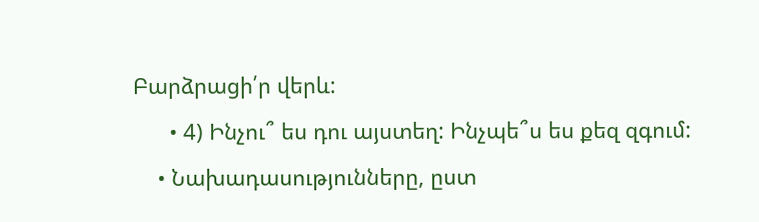Բարձրացի՛ր վերև:
      • 4) Ինչու՞ ես դու այստեղ: Ինչպե՞ս ես քեզ զգում:
    • Նախադասությունները, ըստ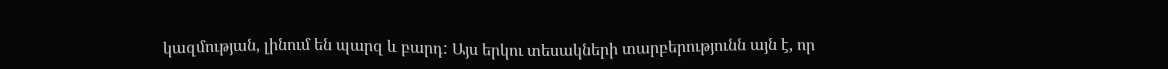կազմության, լինում են պարզ և բարդ: Այս երկու տեսակների տարբերությունն այն է, որ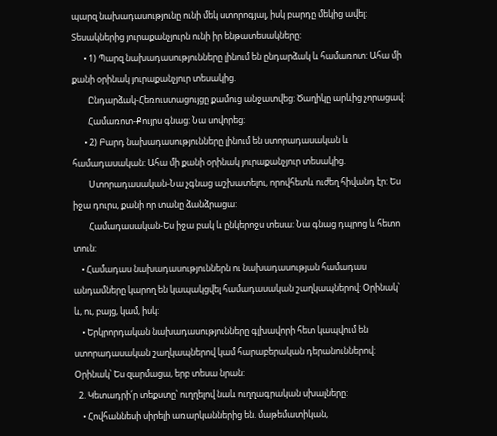պարզ նախադասությունը ունի մեկ ստորոգյալ, իսկ բարդը մեկից ավել: Տեսակներից յուրաքանչյուրն ունի իր ենթատեսակները:
      • 1) Պարզ նախադասությունները լինում են ընդարձակ և համառոտ: Ահա մի քանի օրինակ յուրաքանչյուր տեսակից.
        Ընդարձակ-Հեռուստացույցը քամուց անջատվեց: Ծաղիկը արևից չորացավ:
        Համառոտ-Քույրս գնաց: Նա սովորեց:
      • 2) Բարդ նախադասությունները լինում են ստորադասական և համադասական: Ահա մի քանի օրինակ յուրաքանչյուր տեսակից.
        Ստորադասական-Նա չգնաց աշխատելու, որովհետև ուժեղ հիվանդ էր: Ես իջա դուրս, քանի որ տանը ձանձրացա:
        Համադասական-Ես իջա բակ և ընկերոջս տեսա: Նա գնաց դպրոց և հետո տուն:
    • Համադաս նախադասություններն ու նախադասության համադաս անդամները կարող են կապակցվել համադասական շաղկապներով: Օրինակ՝ և, ու, բայց, կամ, իսկ:
    • Երկրորդական նախադասությունները գլխավորի հետ կապվում են ստորադասական շաղկապներով կամ հարաբերական դերանուններով: Օրինակ՝ Ես զարմացա, երբ տեսա նրան:
  2. Կետադրի՛ր տեքստը՝ ուղղելով նաև ուղղագրական սխալները:
    • Հովհաննեսի սիրելի առարկաններից են. մաթեմատիկան,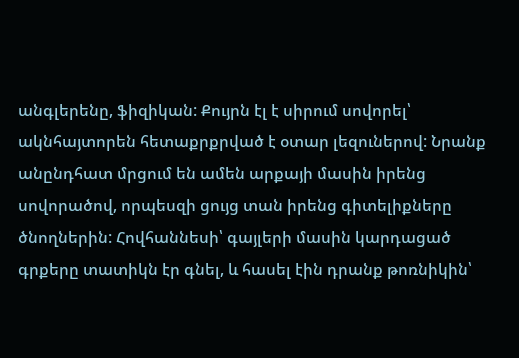անգլերենը, ֆիզիկան: Քույրն էլ է սիրում սովորել՝ ակնհայտորեն հետաքրքրված է օտար լեզուներով: Նրանք անընդհատ մրցում են ամեն արքայի մասին իրենց սովորածով, որպեսզի ցույց տան իրենց գիտելիքները ծնողներին: Հովհաննեսի՝ գայլերի մասին կարդացած գրքերը տատիկն էր գնել, և հասել էին դրանք թոռնիկին՝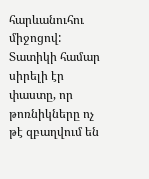հարևանուհու միջոցով: Տատիկի համար սիրելի էր փաստը, որ թոռնիկները ոչ թէ զբաղվում են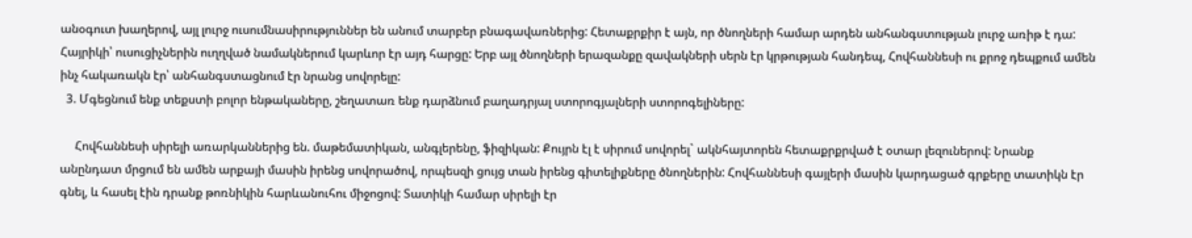անօգուտ խաղերով, այլ լուրջ ուսումնասիրություններ են անում տարբեր բնագավառներից: Հետաքրքիր է այն, որ ծնողների համար արդեն անհանգստության լուրջ առիթ է դա: Հայրիկի՝ ուսուցիչներին ուղղված նամակներում կարևոր էր այդ հարցը: Երբ այլ ծնողների երազանքը զավակների սերն էր կրթության հանդեպ, Հովհաննեսի ու քրոջ դեպքում ամեն ինչ հակառակն էր՝ անհանգստացնում էր նրանց սովորելը:
  3. Մգեցնում ենք տեքստի բոլոր ենթակաները, շեղատառ ենք դարձնում բաղադրյալ ստորոգյալների ստորոգելիները:

     Հովհաննեսի սիրելի առարկաններից են. մաթեմատիկան, անգլերենը, ֆիզիկան: Քույրն էլ է սիրում սովորել` ակնհայտորեն հետաքրքրված է օտար լեզուներով: Նրանք անընդատ մրցում են ամեն արքայի մասին իրենց սովորածով, որպեսզի ցույց տան իրենց գիտելիքները ծնողներին: Հովհաննեսի գայլերի մասին կարդացած գրքերը տատիկն էր գնել, և հասել էին դրանք թոռնիկին հարևանուհու միջոցով: Տատիկի համար սիրելի էր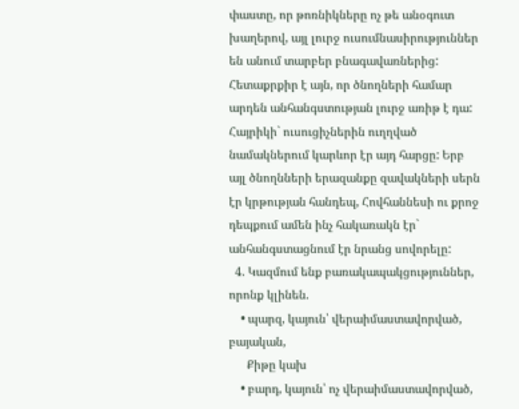փաստը, որ թոռնիկները ոչ թե անօգուտ խաղերով, այլ լուրջ ուսումնասիրություններ են անում տարբեր բնագավառներից: Հետաքրքիր է այն, որ ծնողների համար արդեն անհանգստության լուրջ առիթ է դա: Հայրիկի` ուսուցիչներին ուղղված նամակներում կարևոր էր այդ հարցը: Երբ այլ ծնողնների երազանքը զավակների սերն էր կրթության հանդեպ, Հովհաննեսի ու քրոջ դեպքում ամեն ինչ հակառակն էր` անհանգստացնում էր նրանց սովորելը:
  4. Կազմում ենք բառակապակցություններ, որոնք կլինեն.
    • պարզ, կայուն՝ վերաիմաստավորված, բայական,
      Քիթը կախ
    • բարդ, կայուն՝ ոչ վերաիմաստավորված,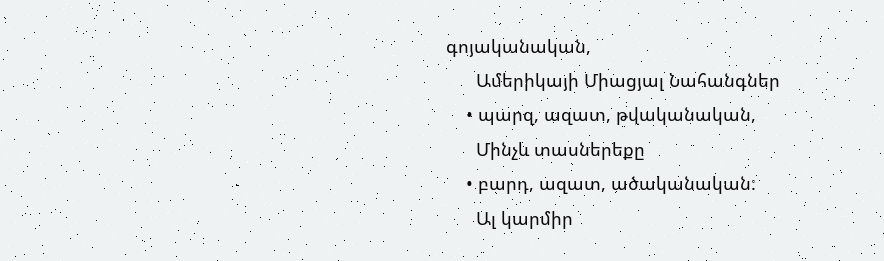գոյականական,
      Ամերիկայի Միացյալ Նահանգներ
    • պարզ, ազատ, թվականական,
      Մինչև տասներեքը
    • բարդ, ազատ, ածականական:
      Ալ կարմիր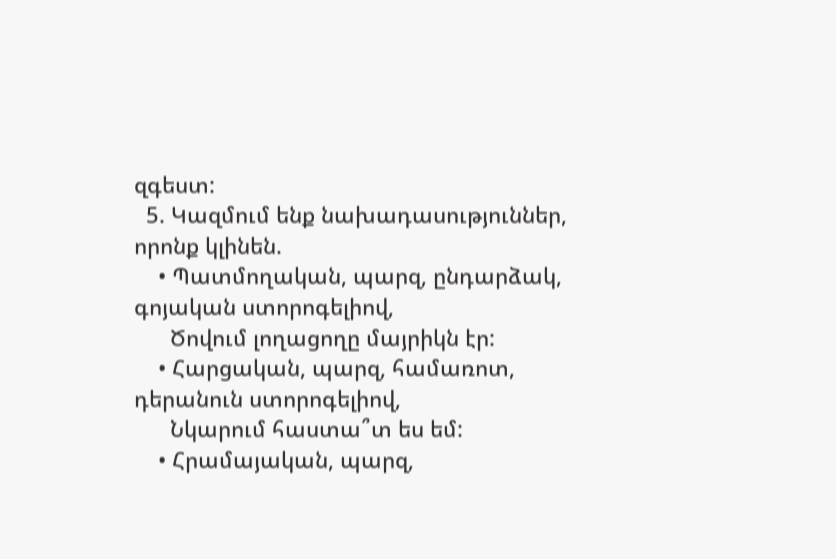զգեստ:
  5. Կազմում ենք նախադասություններ, որոնք կլինեն.
    • Պատմողական, պարզ, ընդարձակ, գոյական ստորոգելիով,
      Ծովում լողացողը մայրիկն էր:
    • Հարցական, պարզ, համառոտ, դերանուն ստորոգելիով,
      Նկարում հաստա՞տ ես եմ:
    • Հրամայական, պարզ,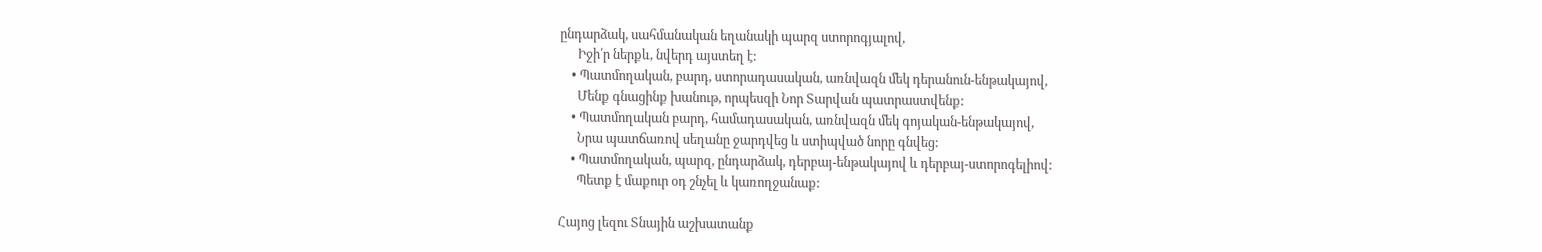ընդարձակ, սահմանական եղանակի պարզ ստորոգյալով,
      Իջի՛ր ներքև, նվերդ այստեղ է:
    • Պատմողական, բարդ, ստորադասական, առնվազն մեկ դերանուն-ենթակայով,
      Մենք գնացինք խանութ, որպեսզի Նոր Տարվան պատրաստվենք:
    • Պատմողական բարդ, համադասական, առնվազն մեկ գոյական-ենթակայով,
      Նրա պատճառով սեղանը ջարդվեց և ստիպված նորը գնվեց:
    • Պատմողական, պարզ, ընդարձակ, դերբայ-ենթակայով և դերբայ-ստորոգելիով:
      Պետք է մաքուր օդ շնչել և կառողջանաք:

Հայոց լեզու Տնային աշխատանք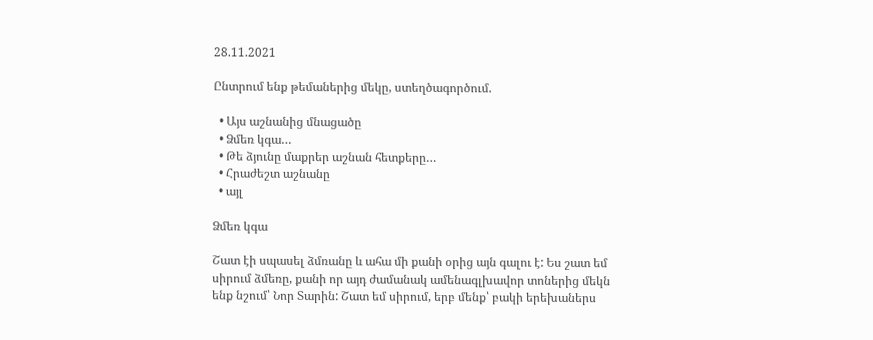28.11.2021

Ընտրում ենք թեմաներից մեկը, ստեղծագործում.

  • Այս աշնանից մնացածը
  • Ձմեռ կգա…
  • Թե ձյունը մաքրեր աշնան հետքերը…
  • Հրաժեշտ աշնանը
  • այլ

Ձմեռ կգա

Շատ էի սպասել ձմռանը և ահա մի քանի օրից այն գալու է: Ես շատ եմ սիրում ձմեռը, քանի որ այդ ժամանակ ամենագլխավոր տոներից մեկն ենք նշում՝ Նոր Տարին: Շատ եմ սիրում, երբ մենք՝ բակի երեխաներս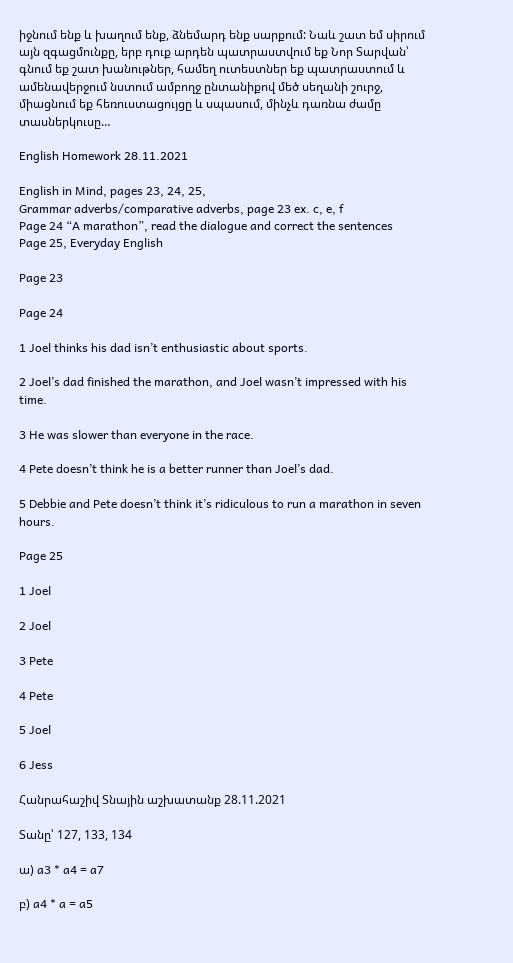իջնում ենք և խաղում ենք, ձնեմարդ ենք սարքում: Նաև շատ եմ սիրում այն զգացմունքը, երբ դուք արդեն պատրաստվում եք Նոր Տարվան՝ գնում եք շատ խանութներ, համեղ ուտեստներ եք պատրաստում և ամենավերջում նստում ամբողջ ընտանիքով մեծ սեղանի շուրջ, միացնում եք հեռուստացույցը և սպասում, մինչև դառնա ժամը տասներկուսը…

English Homework 28.11.2021

English in Mind, pages 23, 24, 25,
Grammar adverbs/comparative adverbs, page 23 ex. c, e, f
Page 24 “A marathon”, read the dialogue and correct the sentences
Page 25, Everyday English

Page 23

Page 24

1 Joel thinks his dad isn’t enthusiastic about sports.

2 Joel’s dad finished the marathon, and Joel wasn’t impressed with his time.

3 He was slower than everyone in the race.

4 Pete doesn’t think he is a better runner than Joel’s dad.

5 Debbie and Pete doesn’t think it’s ridiculous to run a marathon in seven hours.

Page 25

1 Joel

2 Joel

3 Pete

4 Pete

5 Joel

6 Jess

Հանրահաշիվ Տնային աշխատանք 28.11.2021

Տանը՝ 127, 133, 134

ա) a3 * a4 = a7

բ) a4 * a = a5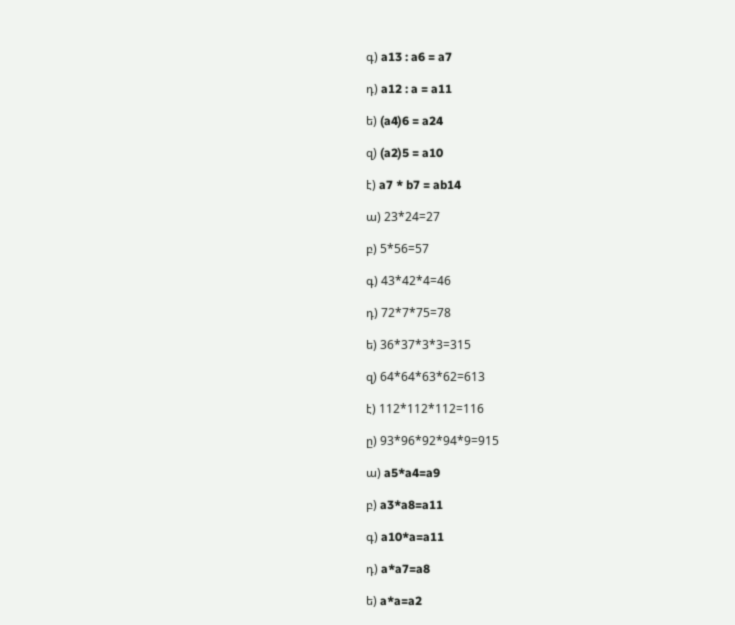գ) a13 : a6 = a7

դ) a12 : a = a11

ե) (a4)6 = a24

զ) (a2)5 = a10

է) a7 * b7 = ab14

ա) 23*24=27

բ) 5*56=57

գ) 43*42*4=46

դ) 72*7*75=78

ե) 36*37*3*3=315

զ) 64*64*63*62=613

է) 112*112*112=116

ը) 93*96*92*94*9=915

ա) a5*a4=a9

բ) a3*a8=a11

գ) a10*a=a11

դ) a*a7=a8

ե) a*a=a2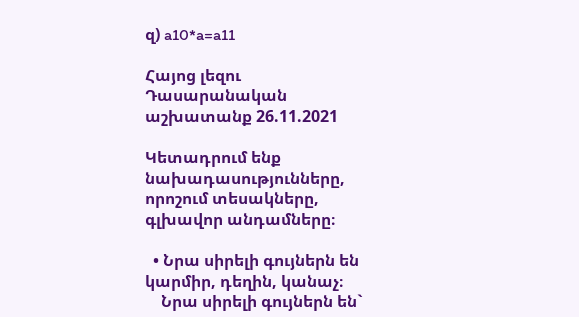զ) a10*a=a11

Հայոց լեզու Դասարանական աշխատանք 26.11.2021

Կետադրում ենք նախադասությունները, որոշում տեսակները, գլխավոր անդամները։

  • Նրա սիրելի գույներն են կարմիր, դեղին, կանաչ։
    Նրա սիրելի գույներն են`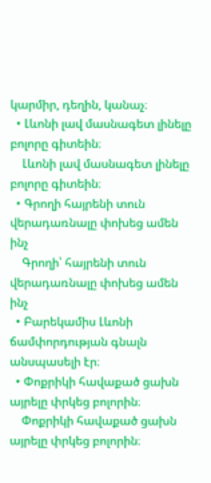կարմիր, դեղին, կանաչ։
  • Լևոնի լավ մասնագետ լինելը բոլորը գիտեին։
    Լևոնի լավ մասնագետ լինելը բոլորը գիտեին։
  • Գրողի հայրենի տուն վերադառնալը փոխեց ամեն ինչ
    Գրողի՝ հայրենի տուն վերադառնալը փոխեց ամեն ինչ
  • Բարեկամիս Լևոնի ճամփորդության գնալն անսպասելի էր։
  • Փոքրիկի հավաքած ցախն այրելը փրկեց բոլորին։
    Փոքրիկի հավաքած ցախն այրելը փրկեց բոլորին։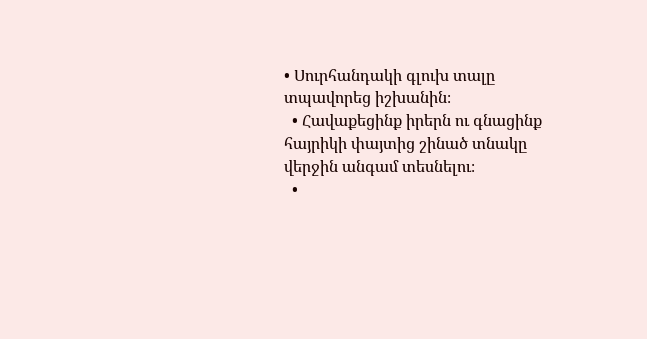• Սուրհանդակի գլուխ տալը տպավորեց իշխանին։
  • Հավաքեցինք իրերն ու գնացինք հայրիկի փայտից շինած տնակը վերջին անգամ տեսնելու։
  •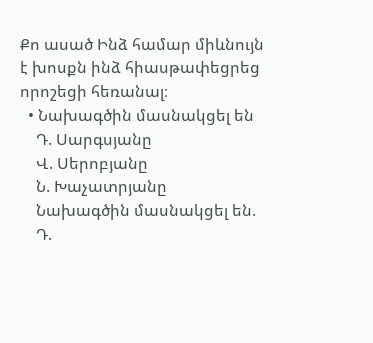Քո ասած Ինձ համար միևնույն է խոսքն ինձ հիասթափեցրեց որոշեցի հեռանալ։
  • Նախագծին մասնակցել են
    Դ. Սարգսյանը
    Վ. Սերոբյանը
    Ն. Խաչատրյանը
    Նախագծին մասնակցել են.
    Դ.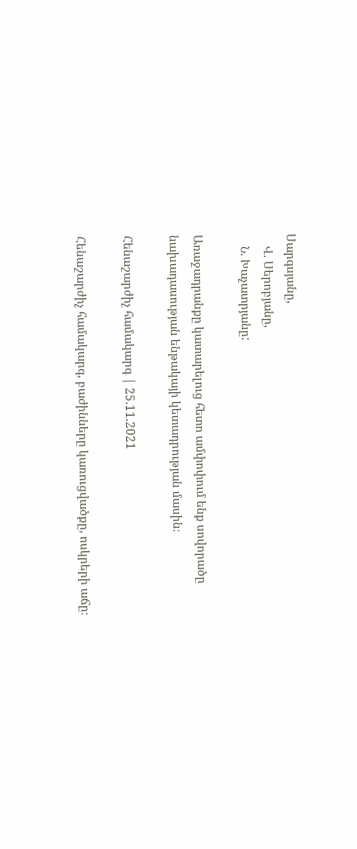Սարգսյանը,
    Վ. Սերոբյանը,
    Ն. Խաչատրյանը:

Առաջադրանքը կատարելուց հետո ամփոփում ենք սովորածը նախադասության ենթակայի կետադրության մասին։

Հենաշարժիչ համակարգ | 25.11.2021

Հենաշարժիչ համակարգ, բաժինները կառուցվածքը, ոսկրերի աճը։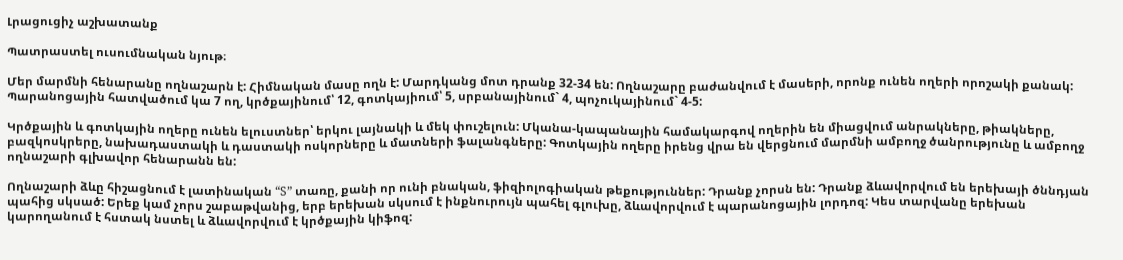Լրացուցիչ աշխատանք

Պատրաստել ուսումնական նյութ։

Մեր մարմնի հենարանը ողնաշարն է: Հիմնական մասը ողն է: Մարդկանց մոտ դրանք 32-34 են: Ողնաշարը բաժանվում է մասերի, որոնք ունեն ողերի որոշակի քանակ: Պարանոցային հատվածում կա 7 ող, կրծքայինում՝ 12, գոտկայիում՝ 5, սրբանայինում` 4, պոչուկայինում` 4-5:

Կրծքային և գոտկային ողերը ունեն ելուստներ՝ երկու լայնակի և մեկ փուշելուն: Մկանա-կապանային համակարգով ողերին են միացվում անրակները, թիակները, բազկոսկրերը, նախադաստակի և դաստակի ոսկորները և մատների ֆալանգները: Գոտկային ողերը իրենց վրա են վերցնում մարմնի ամբողջ ծանրությունը և ամբողջ ողնաշարի գլխավոր հենարանն են:

Ողնաշարի ձևը հիշացնում է լատինական “S” տառը, քանի որ ունի բնական, ֆիզիոլոգիական թեքություններ: Դրանք չորսն են: Դրանք ձևավորվում են երեխայի ծննդյան պահից սկսած: Երեք կամ չորս շաբաթվանից, երբ երեխան սկսում է ինքնուրույն պահել գլուխը, ձևավորվում է պարանոցային լորդոզ: Կես տարվանը երեխան կարողանում է հստակ նստել և ձևավորվում է կրծքային կիֆոզ: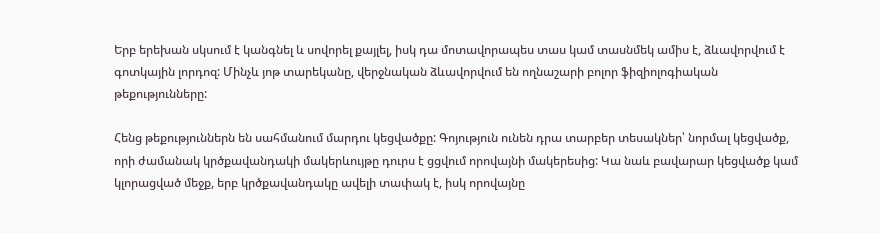Երբ երեխան սկսում է կանգնել և սովորել քայլել, իսկ դա մոտավորապես տաս կամ տասնմեկ ամիս է, ձևավորվում է գոտկային լորդոզ: Մինչև յոթ տարեկանը, վերջնական ձևավորվում են ողնաշարի բոլոր ֆիզիոլոգիական թեքությունները:

Հենց թեքություններն են սահմանում մարդու կեցվածքը: Գոյություն ունեն դրա տարբեր տեսակներ՝ նորմալ կեցվածք, որի ժամանակ կրծքավանդակի մակերևույթը դուրս է ցցվում որովայնի մակերեսից: Կա նաև բավարար կեցվածք կամ կլորացված մեջք, երբ կրծքավանդակը ավելի տափակ է, իսկ որովայնը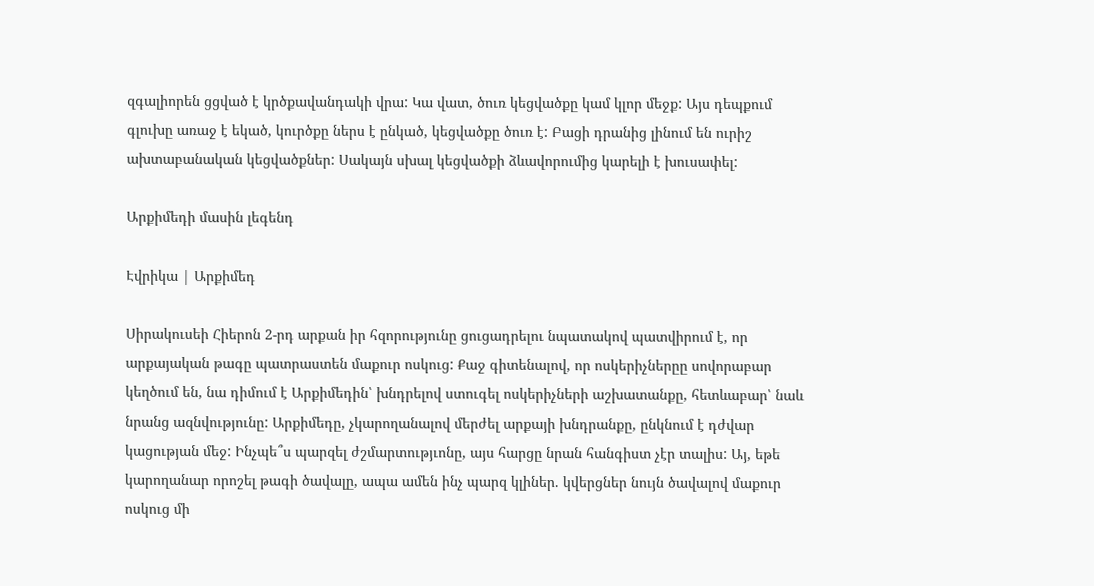զգալիորեն ցցված է կրծքավանդակի վրա: Կա վատ, ծուռ կեցվածքը կամ կլոր մեջք: Այս դեպքում գլուխը առաջ է եկած, կուրծքը ներս է ընկած, կեցվածքը ծուռ է: Բացի դրանից լինում են ուրիշ ախտաբանական կեցվածքներ: Սակայն սխալ կեցվածքի ձևավորումից կարելի է խուսափել:

Արքիմեդի մասին լեգենդ

Էվրիկա | Արքիմեդ

Սիրակուսեի Հիերոն 2-րդ արքան իր հզորությունը ցուցադրելու նպատակով պատվիրում է, որ արքայական թագը պատրաստեն մաքուր ոսկուց: Քաջ գիտենալով, որ ոսկերիչներըը սովորաբար կեղծում են, նա դիմում է Արքիմեդին՝ խնդրելով ստուգել ոսկերիչների աշխատանքը, հետևաբար՝ նաև նրանց ազնվությունը: Արքիմեդը, չկարողանալով մերժել արքայի խնդրանքը, ընկնում է դժվար կացության մեջ: Ինչպե՞ս պարզել ժշմարտությւոնը, այս հարցը նրան հանգիստ չէր տալիս: Այ, եթե կարողանար որոշել թագի ծավալը, ապա ամեն ինչ պարզ կլիներ. կվերցներ նույն ծավալով մաքուր ոսկուց մի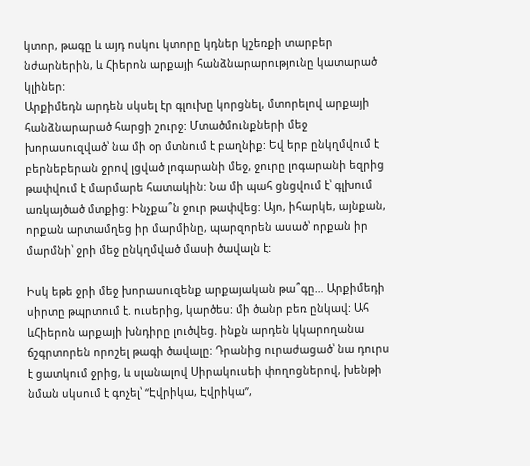կտոր, թագը և այդ ոսկու կտորը կդներ կշեռքի տարբեր նժարներին, և Հիերոն արքայի հանձնարարությունը կատարած կլիներ:
Արքիմեդն արդեն սկսել էր գլուխը կորցնել, մտորելով արքայի հանձնարարած հարցի շուրջ: Մտածմունքների մեջ խորասուզված՝ նա մի օր մտնում է բաղնիք: Եվ երբ ընկղմվում է բերնեբերան ջրով լցված լոգարանի մեջ, ջուրը լոգարանի եզրից թափվում է մարմարե հատակին: Նա մի պահ ցնցվում է՝ գլխում առկայծած մտքից: Ինչքա՞ն ջուր թափվեց: Այո, իհարկե, այնքան, որքան արտամղեց իր մարմինը, պարզորեն ասած՝ որքան իր մարմնի՝ ջրի մեջ ընկղմված մասի ծավալն է:

Իսկ եթե ջրի մեջ խորասուզենք արքայական թա՞գը… Արքիմեդի սիրտը թպրտում է. ուսերից, կարծես: մի ծանր բեռ ընկավ: Ահ ևՀիերոն արքայի խնդիրը լուծվեց. ինքն արդեն կկարողանա ճշգրտորեն որոշել թագի ծավալը: Դրանից ուրաժացած՝ նա դուրս է ցատկում ջրից, և սլանալով Սիրակուսեի փողոցներով, խենթի նման սկսում է գոչել՝ “Էվրիկա, Էվրիկա”,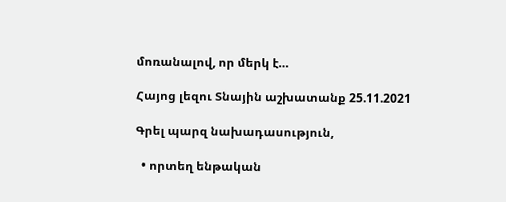մոռանալով, որ մերկ է…

Հայոց լեզու Տնային աշխատանք 25.11.2021

Գրել պարզ նախադասություն,

  • որտեղ ենթական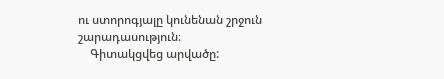ու ստորոգյալը կունենան շրջուն շարադասություն։
    Գիտակցվեց արվածը: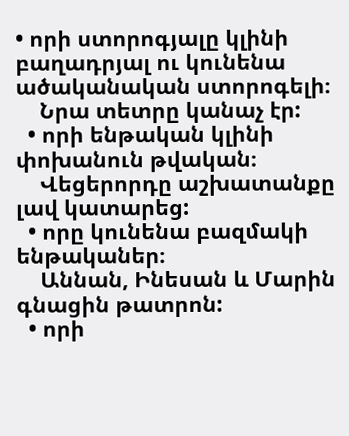• որի ստորոգյալը կլինի բաղադրյալ ու կունենա ածականական ստորոգելի։
    Նրա տետրը կանաչ էր:
  • որի ենթական կլինի փոխանուն թվական։
    Վեցերորդը աշխատանքը լավ կատարեց:
  • որը կունենա բազմակի ենթականեր։
    Աննան, Ինեսան և Մարին գնացին թատրոն:
  • որի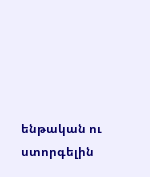ենթական ու ստորգելին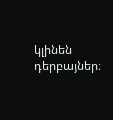կլինեն դերբայներ։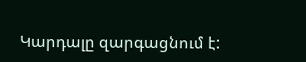Կարդալը զարգացնում է: